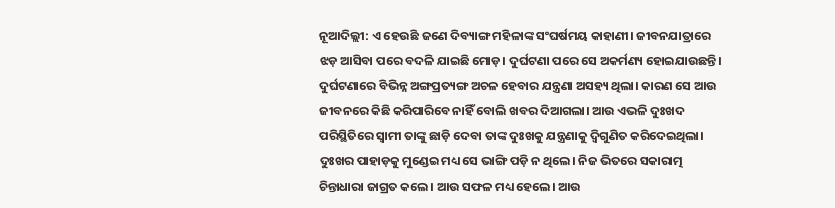ନୂଆଦିଲ୍ଲୀ: ଏ ହେଉଛି ଜଣେ ଦିବ୍ୟାଙ୍ଗ ମହିଳାଙ୍କ ସଂଘର୍ଷମୟ କାହାଣୀ। ଜୀବନଯାତ୍ରାରେ ଝଡ଼ ଆସିବା ପରେ ବଦଳି ଯାଇଛି ମୋଡ଼। ଦୁର୍ଘଟଣା ପରେ ସେ ଅକର୍ମଣ୍ୟ ହୋଇଯାଉଛନ୍ତି। ଦୁର୍ଘଟଣାରେ ବିଭିନ୍ନ ଅଙ୍ଗପ୍ରତ୍ୟଙ୍ଗ ଅଚଳ ହେବାର ଯନ୍ତ୍ରଣା ଅସହ୍ୟ ଥିଲା। କାରଣ ସେ ଆଉ ଜୀବନରେ କିଛି କରିପାରିବେ ନାହିଁ ବୋଲି ଖବର ଦିଆଗଲା। ଆଉ ଏଭଳି ଦୁଃଖଦ ପରିସ୍ଥିତିରେ ସ୍ୱାମୀ ତାଙ୍କୁ ଛାଡ଼ି ଦେବା ତାଙ୍କ ଦୁଃଖକୁ ଯନ୍ତ୍ରଣାକୁ ଦ୍ୱିଗୁଣିତ କରିଦେଇଥିଲା। ଦୁଃଖର ପାହାଡ଼କୁ ମୁଣ୍ଡେଇ ମଧ୍ୟ ସେ ଭାଙ୍ଗି ପଡ଼ି ନ ଥିଲେ। ନିଜ ଭିତରେ ସକାରାତ୍ମ ଚିନ୍ତାଧାରା ଜାଗ୍ରତ କଲେ। ଆଉ ସଫଳ ମଧ୍ୟ ହେଲେ। ଆଉ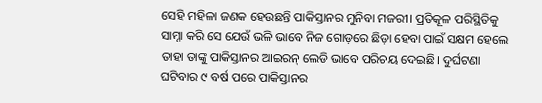ସେହି ମହିଳା ଜଣକ ହେଉଛନ୍ତି ପାକିସ୍ତାନର ମୁନିବା ମଜରୀ। ପ୍ରତିକୂଳ ପରିସ୍ଥିତିକୁ ସାମ୍ନା କରି ସେ ଯେଉଁ ଭଳି ଭାବେ ନିଜ ଗୋଡ଼ରେ ଛିଡ଼ା ହେବା ପାଇଁ ସକ୍ଷମ ହେଲେ ତାହା ତାଙ୍କୁ ପାକିସ୍ତାନର ଆଇରନ୍ ଲେଡି ଭାବେ ପରିଚୟ ଦେଇଛି। ଦୁର୍ଘଟଣା ଘଟିବାର ୯ ବର୍ଷ ପରେ ପାକିସ୍ତାନର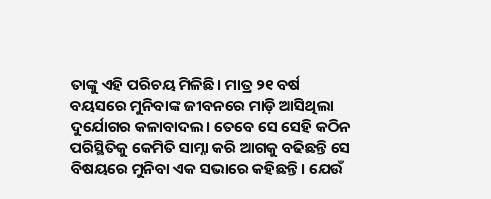ତାଙ୍କୁ ଏହି ପରିଚୟ ମିଳିଛି। ମାତ୍ର ୨୧ ବର୍ଷ ବୟସରେ ମୁନିବାଙ୍କ ଜୀବନରେ ମାଡ଼ି ଆସିଥିଲା ଦୁର୍ଯୋଗର କଳାବାଦଲ। ତେବେ ସେ ସେହି କଠିନ ପରିସ୍ଥିତିକୁ କେମିତି ସାମ୍ନା କରି ଆଗକୁ ବଢିଛନ୍ତି ସେ ବିଷୟରେ ମୁନିବା ଏକ ସଭାରେ କହିଛନ୍ତି। ଯେଉଁ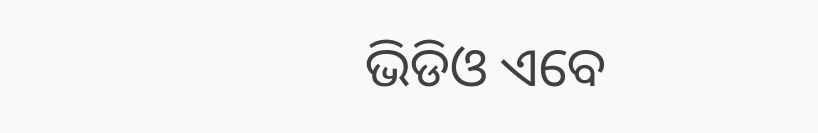ଭିଡିଓ ଏବେ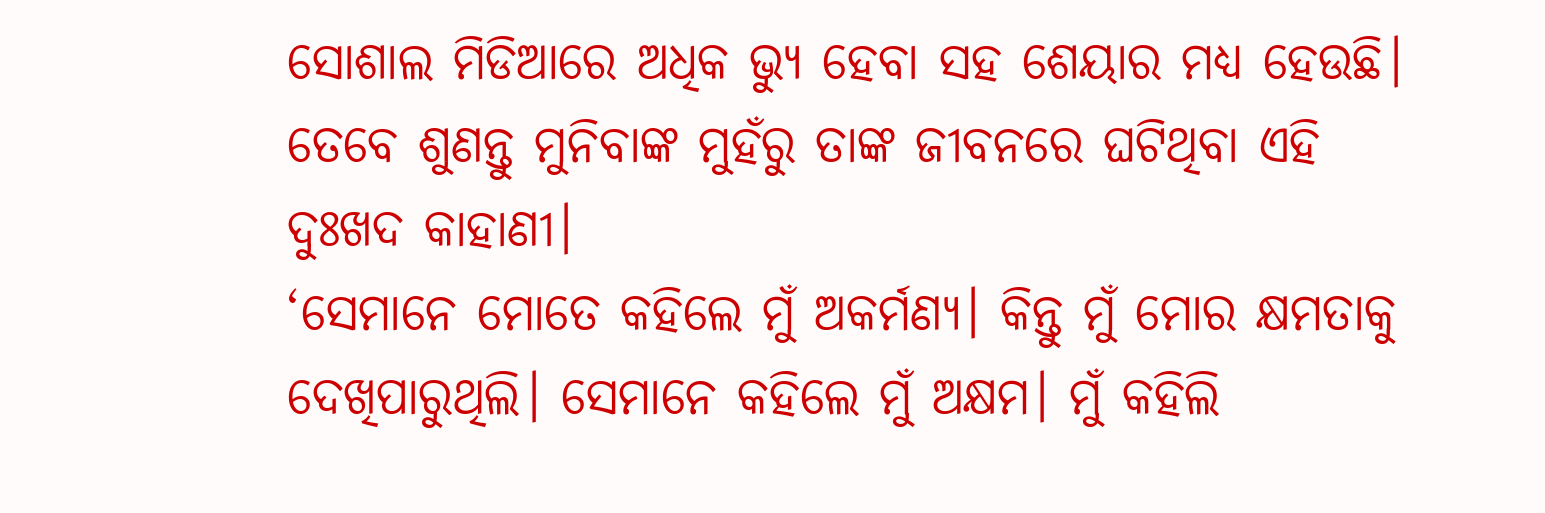ସୋଶାଲ ମିଡିଆରେ ଅଧିକ ଭ୍ୟୁ ହେବା ସହ ଶେୟାର ମଧ୍ୟ ହେଉଛି। ତେବେ ଶୁଣନ୍ତୁ ମୁନିବାଙ୍କ ମୁହଁରୁ ତାଙ୍କ ଜୀବନରେ ଘଟିଥିବା ଏହି ଦୁଃଖଦ କାହାଣୀ।
‘ସେମାନେ ମୋତେ କହିଲେ ମୁଁ ଅକର୍ମଣ୍ୟ। କିନ୍ତୁ ମୁଁ ମୋର କ୍ଷମତାକୁ ଦେଖିପାରୁଥିଲି। ସେମାନେ କହିଲେ ମୁଁ ଅକ୍ଷମ। ମୁଁ କହିଲି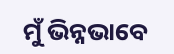ମୁଁ ଭିନ୍ନଭାବେ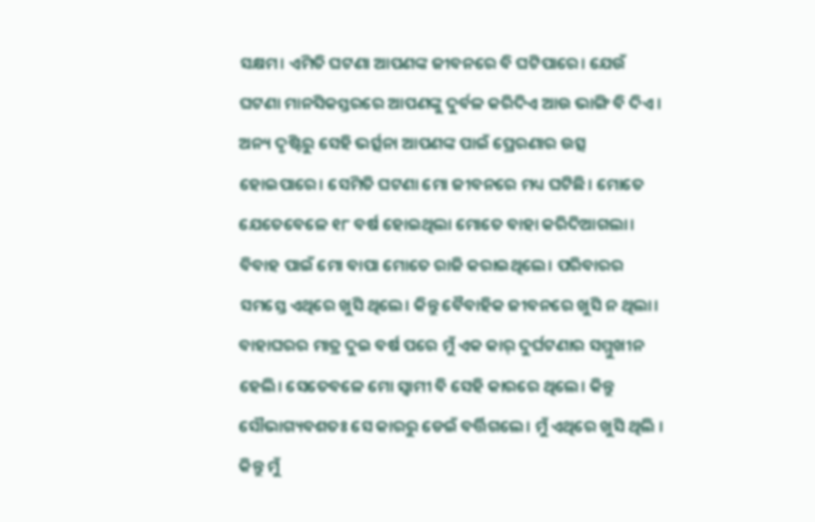ସକ୍ଷମ। ଏମିତି ଘଟଣା ଆପଣଙ୍କ ଜୀବନରେ ବି ଘଟିପାରେ। ଯେଉଁ ଘଟଣା ମାନସିକସ୍ତରରେ ଆପଣଙ୍କୁ ଦୁର୍ବଳ କରିଦିଏ ଆଉ ଭାଙ୍ଗି ବି ଦିଏ। ଅନ୍ୟ ଦୃଷ୍ଟିରୁ ସେହି ଭର୍ତ୍ସନା ଆପଣଙ୍କ ପାଇଁ ପ୍ରେରଣାର ଉତ୍ସ ହୋଇପାରେ। ସେମିତି ଘଟଣା ମୋ ଜୀବନରେ ମଧ୍ୟ ଘଟିଛି। ମୋତେ ଯେତେବେଳେ ୧୮ ବର୍ଷ ହୋଇଥିଲା ମୋତେ ବାହା କରିଦିଆଗଲା। ବିବାହ ପାଇଁ ମୋ ବାପା ମୋତେ ରାଜି କରାଇଥିଲେ। ପରିବାରର ସମସ୍ତେ ଏଥିରେ ଖୁସି ଥିଲେ। କିନ୍ତୁ ବୈବାହିକ ଜୀବନରେ ଖୁସି ନ ଥିଲା। ବାହାଘରର ମାତ୍ର ଦୁଇ ବର୍ଷ ପରେ ମୁଁ ଏକ କାର୍ ଦୁର୍ଘଟଣାର ସମ୍ମୁଖୀନ ହେଲି। ସେତେବଳେ ମୋ ସ୍ୱାମୀ ବି ସେହି କାରରେ ଥିଲେ। କିନ୍ତୁ ସୌଭାଗ୍ୟବଶତଃ ସେ କାରରୁ ଡେଇଁ ବର୍ତ୍ତିଗଲେ। ମୁଁ ଏଥିରେ ଖୁସି ଥିଲି । କିନ୍ତୁ ମୁଁ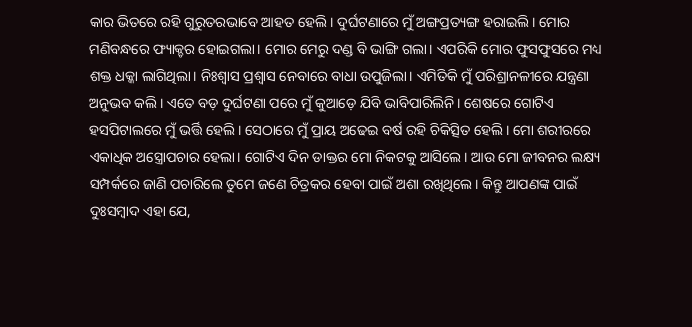କାର ଭିତରେ ରହି ଗୁରୁତରଭାବେ ଆହତ ହେଲି। ଦୁର୍ଘଟଣାରେ ମୁଁ ଅଙ୍ଗପ୍ରତ୍ୟଙ୍ଗ ହରାଇଲି। ମୋର ମଣିବନ୍ଧରେ ଫ୍ୟାକ୍ଚର ହୋଇଗଲା। ମୋର ମେରୁ ଦଣ୍ଡ ବି ଭାଙ୍ଗି ଗଲା। ଏପରିକି ମୋର ଫୁସଫୁସରେ ମଧ୍ୟ ଶକ୍ତ ଧକ୍କା ଲାଗିଥିଲା। ନିଃଶ୍ୱାସ ପ୍ରଶ୍ୱାସ ନେବାରେ ବାଧା ଉପୁଜିଲା। ଏମିତିକି ମୁଁ ପରିଶ୍ରାନଳୀରେ ଯନ୍ତ୍ରଣା ଅନୁଭବ କଲି। ଏତେ ବଡ଼ ଦୁର୍ଘଟଣା ପରେ ମୁଁ କୁଆଡ଼େ ଯିବି ଭାବିପାରିଲିନି। ଶେଷରେ ଗୋଟିଏ ହସପିଟାଲରେ ମୁଁ ଭର୍ତ୍ତି ହେଲି। ସେଠାରେ ମୁଁ ପ୍ରାୟ ଅଢେଇ ବର୍ଷ ରହି ଚିକିତ୍ସିତ ହେଲି। ମୋ ଶରୀରରେ ଏକାଧିକ ଅସ୍ତ୍ରୋପଚାର ହେଲା। ଗୋଟିଏ ଦିନ ଡାକ୍ତର ମୋ ନିକଟକୁ ଆସିଲେ। ଆଉ ମୋ ଜୀବନର ଲକ୍ଷ୍ୟ ସମ୍ପର୍କରେ ଜାଣି ପଚାରିଲେ ତୁମେ ଜଣେ ଚିତ୍ରକର ହେବା ପାଇଁ ଅଶା ରଖିଥିଲେ। କିନ୍ତୁ ଆପଣଙ୍କ ପାଇଁ ଦୁଃସମ୍ବାଦ ଏହା ଯେ,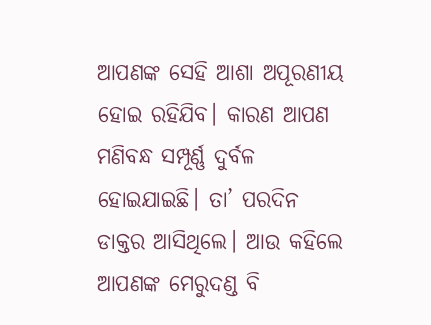ଆପଣଙ୍କ ସେହି ଆଶା ଅପୂରଣୀୟ ହୋଇ ରହିଯିବ। କାରଣ ଆପଣ ମଣିବନ୍ଧ ସମ୍ପୂର୍ଣ୍ଣ ଦୁର୍ବଳ ହୋଇଯାଇଛି। ତା’ ପରଦିନ ଡାକ୍ତର ଆସିଥିଲେ। ଆଉ କହିଲେ ଆପଣଙ୍କ ମେରୁଦଣ୍ଡ ବି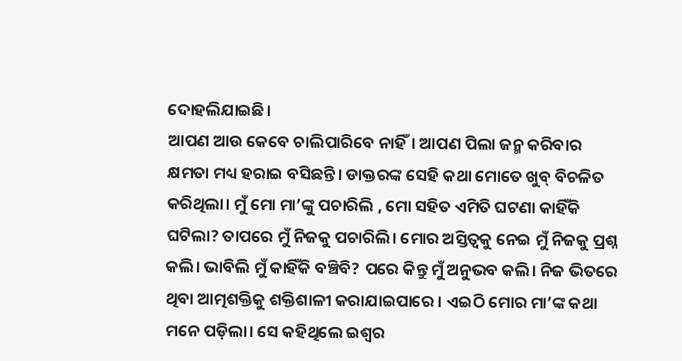ଦୋହଲିଯାଇଛି।
ଆପଣ ଆଉ କେବେ ଚାଲିପାରିବେ ନାହିଁ। ଆପଣ ପିଲା ଜନ୍ମ କରିବାର କ୍ଷମତା ମଧ୍ୟ ହରାଇ ବସିଛନ୍ତି। ଡାକ୍ତରଙ୍କ ସେହି କଥା ମୋତେ ଖୁବ୍ ବିଚଳିତ କରିଥିଲା। ମୁଁ ମୋ ମା’ଙ୍କୁ ପଚାରିଲି , ମୋ ସହିତ ଏମିତି ଘଟଣା କାହିଁକି ଘଟିଲା? ତାପରେ ମୁଁ ନିଜକୁ ପଚାରିଲି। ମୋର ଅସ୍ତିତ୍ୱକୁ ନେଇ ମୁଁ ନିଜକୁ ପ୍ରଶ୍ନ କଲି। ଭାବିଲି ମୁଁ କାହିଁକି ବଞ୍ଚିବି? ପରେ କିନ୍ତୁ ମୁଁ ଅନୁଭବ କଲି। ନିଜ ଭିତରେ ଥିବା ଆତ୍ମଶକ୍ତିକୁ ଶକ୍ତିଶାଳୀ କରାଯାଇପାରେ । ଏଇଠି ମୋର ମା’ଙ୍କ କଥା ମନେ ପଡ଼ିଲା। ସେ କହିଥିଲେ ଇଶ୍ୱର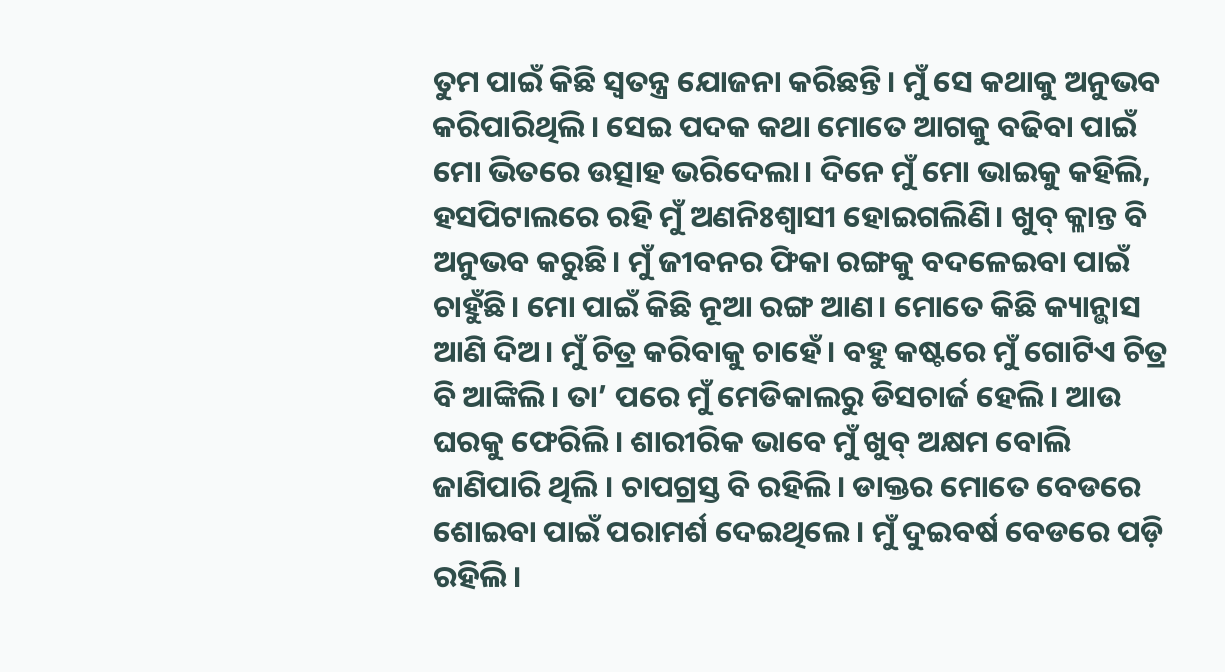ତୁମ ପାଇଁ କିଛି ସ୍ୱତନ୍ତ୍ର ଯୋଜନା କରିଛନ୍ତି। ମୁଁ ସେ କଥାକୁ ଅନୁଭବ କରିପାରିଥିଲି। ସେଇ ପଦକ କଥା ମୋତେ ଆଗକୁ ବଢିବା ପାଇଁ ମୋ ଭିତରେ ଉତ୍ସାହ ଭରିଦେଲା। ଦିନେ ମୁଁ ମୋ ଭାଇକୁ କହିଲି, ହସପିଟାଲରେ ରହି ମୁଁ ଅଣନିଃଶ୍ୱାସୀ ହୋଇଗଲିଣି। ଖୁବ୍ କ୍ଳାନ୍ତ ବି ଅନୁଭବ କରୁଛି। ମୁଁ ଜୀବନର ଫିକା ରଙ୍ଗକୁ ବଦଳେଇବା ପାଇଁ ଚାହୁଁଛି। ମୋ ପାଇଁ କିଛି ନୂଆ ରଙ୍ଗ ଆଣ। ମୋତେ କିଛି କ୍ୟାନ୍ଭାସ ଆଣି ଦିଅ। ମୁଁ ଚିତ୍ର କରିବାକୁ ଚାହେଁ। ବହୁ କଷ୍ଟରେ ମୁଁ ଗୋଟିଏ ଚିତ୍ର ବି ଆଙ୍କିଲି। ତା’ ପରେ ମୁଁ ମେଡିକାଲରୁ ଡିସଚାର୍ଜ ହେଲି। ଆଉ ଘରକୁ ଫେରିଲି। ଶାରୀରିକ ଭାବେ ମୁଁ ଖୁବ୍ ଅକ୍ଷମ ବୋଲି ଜାଣିପାରି ଥିଲି । ଚାପଗ୍ରସ୍ତ ବି ରହିଲି। ଡାକ୍ତର ମୋତେ ବେଡରେ ଶୋଇବା ପାଇଁ ପରାମର୍ଶ ଦେଇଥିଲେ। ମୁଁ ଦୁଇବର୍ଷ ବେଡରେ ପଡ଼ି ରହିଲି।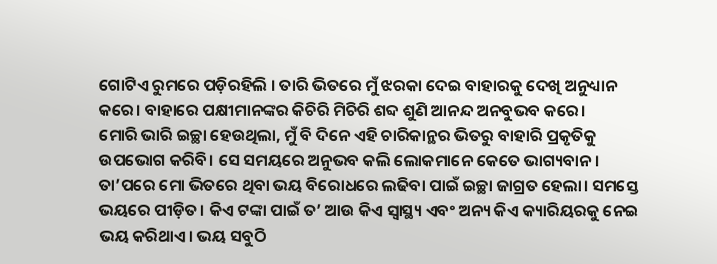ଗୋଟିଏ ରୁମରେ ପଡ଼ିରହିଲି । ତାରି ଭିତରେ ମୁଁ ଝରକା ଦେଇ ବାହାରକୁ ଦେଖି ଅନୁଧ୍ୟାନ କରେ। ବାହାରେ ପକ୍ଷୀମାନଙ୍କର କିଚିରି ମିଚିରି ଶବ୍ଦ ଶୁଣି ଆନନ୍ଦ ଅନବୁଭବ କରେ।
ମୋରି ଭାରି ଇଚ୍ଛା ହେଉଥିଲା, ମୁଁ ବି ଦିନେ ଏହି ଚାରିକାନ୍ଥର ଭିତରୁ ବାହାରି ପ୍ରକୃତିକୁ ଉପଭୋଗ କରିବି। ସେ ସମୟରେ ଅନୁଭବ କଲି ଲୋକମାନେ କେତେ ଭାଗ୍ୟବାନ। ତା’ପରେ ମୋ ଭିତରେ ଥିବା ଭୟ ବିରୋଧରେ ଲଢିବା ପାଇଁ ଇଚ୍ଛା ଜାଗ୍ରତ ହେଲା। ସମସ୍ତେ ଭୟରେ ପୀଡ଼ିତ। କିଏ ଟଙ୍କା ପାଇଁ ତ’ ଆଉ କିଏ ସ୍ୱାସ୍ଥ୍ୟ ଏବଂ ଅନ୍ୟ କିଏ କ୍ୟାରିୟରକୁ ନେଇ ଭୟ କରିଥାଏ। ଭୟ ସବୁଠି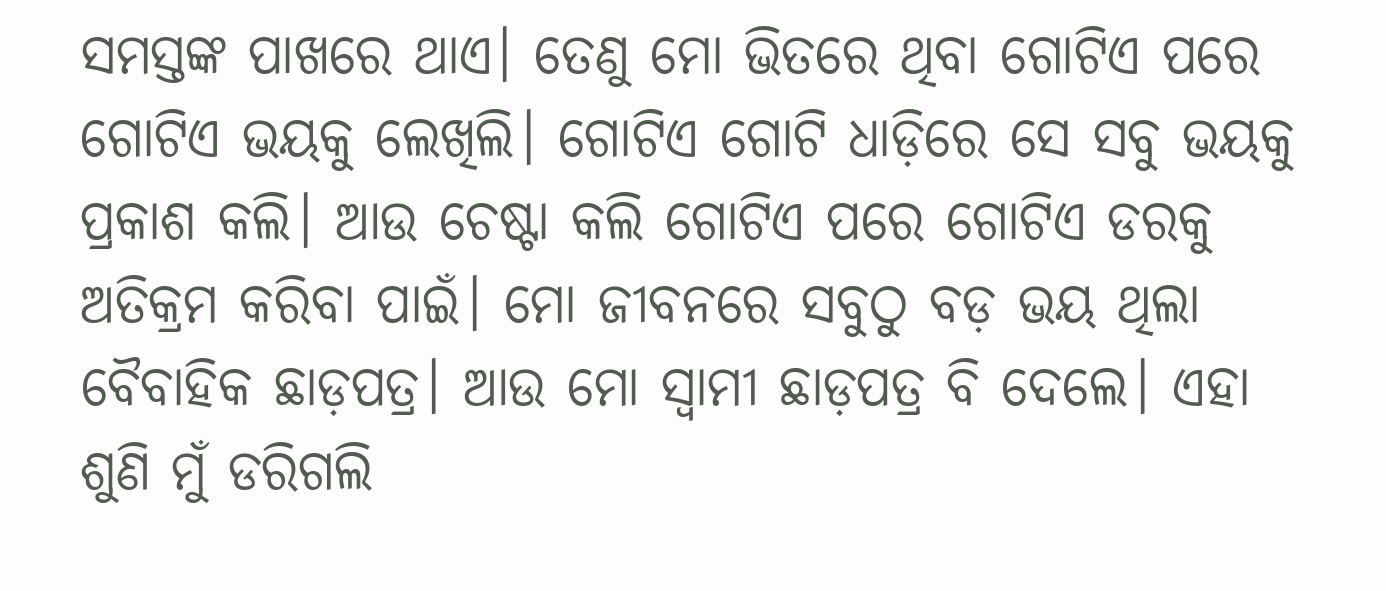ସମସ୍ତଙ୍କ ପାଖରେ ଥାଏ। ତେଣୁ ମୋ ଭିତରେ ଥିବା ଗୋଟିଏ ପରେ ଗୋଟିଏ ଭୟକୁ ଲେଖିଲି। ଗୋଟିଏ ଗୋଟି ଧାଡ଼ିରେ ସେ ସବୁ ଭୟକୁ ପ୍ରକାଶ କଲି। ଆଉ ଚେଷ୍ଟା କଲି ଗୋଟିଏ ପରେ ଗୋଟିଏ ଡରକୁ ଅତିକ୍ରମ କରିବା ପାଇଁ। ମୋ ଜୀବନରେ ସବୁଠୁ ବଡ଼ ଭୟ ଥିଲା ବୈବାହିକ ଛାଡ଼ପତ୍ର। ଆଉ ମୋ ସ୍ୱାମୀ ଛାଡ଼ପତ୍ର ବି ଦେଲେ। ଏହା ଶୁଣି ମୁଁ ଡରିଗଲି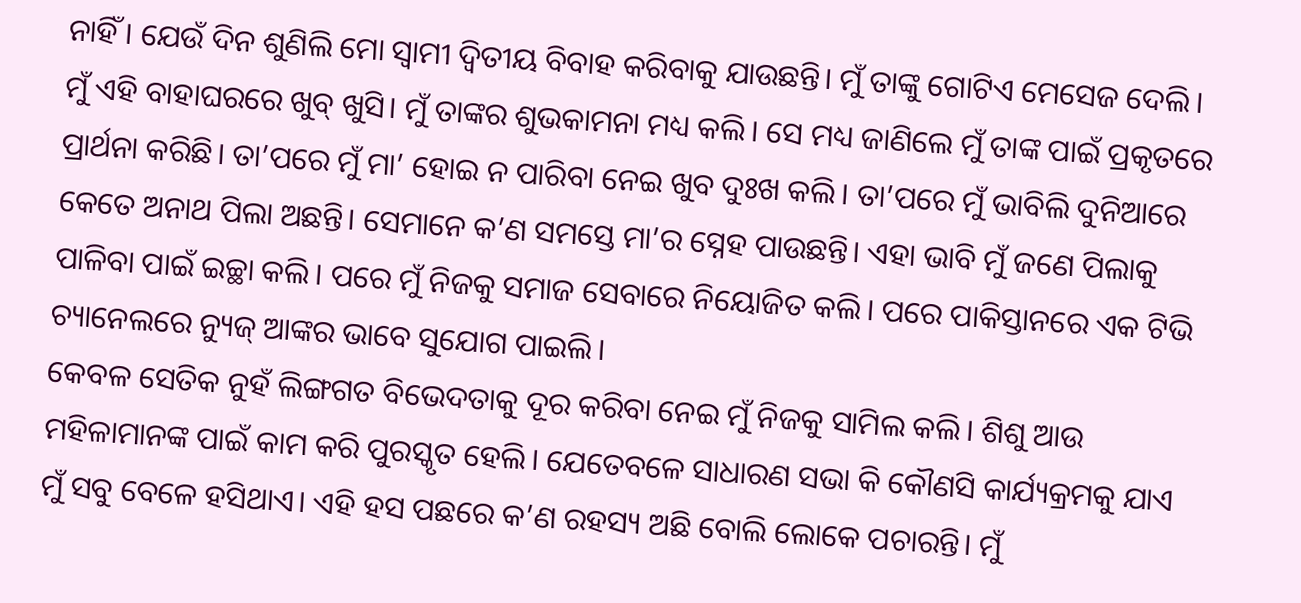ନାହିଁ । ଯେଉଁ ଦିନ ଶୁଣିଲି ମୋ ସ୍ୱାମୀ ଦ୍ୱିତୀୟ ବିବାହ କରିବାକୁ ଯାଉଛନ୍ତି। ମୁଁ ତାଙ୍କୁ ଗୋଟିଏ ମେସେଜ ଦେଲି। ମୁଁ ଏହି ବାହାଘରରେ ଖୁବ୍ ଖୁସି। ମୁଁ ତାଙ୍କର ଶୁଭକାମନା ମଧ୍ୟ କଲି। ସେ ମଧ୍ୟ ଜାଣିଲେ ମୁଁ ତାଙ୍କ ପାଇଁ ପ୍ରକୃତରେ ପ୍ରାର୍ଥନା କରିଛି। ତା’ପରେ ମୁଁ ମା’ ହୋଇ ନ ପାରିବା ନେଇ ଖୁବ ଦୁଃଖ କଲି। ତା’ପରେ ମୁଁ ଭାବିଲି ଦୁନିଆରେ କେତେ ଅନାଥ ପିଲା ଅଛନ୍ତି। ସେମାନେ କ’ଣ ସମସ୍ତେ ମା’ର ସ୍ନେହ ପାଉଛନ୍ତି। ଏହା ଭାବି ମୁଁ ଜଣେ ପିଲାକୁ ପାଳିବା ପାଇଁ ଇଚ୍ଛା କଲି। ପରେ ମୁଁ ନିଜକୁ ସମାଜ ସେବାରେ ନିୟୋଜିତ କଲି। ପରେ ପାକିସ୍ତାନରେ ଏକ ଟିଭି ଚ୍ୟାନେଲରେ ନ୍ୟୁଜ୍ ଆଙ୍କର ଭାବେ ସୁଯୋଗ ପାଇଲି।
କେବଳ ସେତିକ ନୁହଁ ଲିଙ୍ଗଗତ ବିଭେଦତାକୁ ଦୂର କରିବା ନେଇ ମୁଁ ନିଜକୁ ସାମିଲ କଲି। ଶିଶୁ ଆଉ ମହିଳାମାନଙ୍କ ପାଇଁ କାମ କରି ପୁରସ୍କୃତ ହେଲି। ଯେତେବଳେ ସାଧାରଣ ସଭା କି କୌଣସି କାର୍ଯ୍ୟକ୍ରମକୁ ଯାଏ ମୁଁ ସବୁ ବେଳେ ହସିଥାଏ। ଏହି ହସ ପଛରେ କ’ଣ ରହସ୍ୟ ଅଛି ବୋଲି ଲୋକେ ପଚାରନ୍ତି। ମୁଁ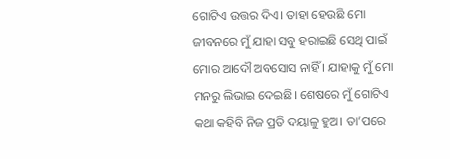ଗୋଟିଏ ଉତ୍ତର ଦିଏ। ତାହା ହେଉଛି ମୋ ଜୀବନରେ ମୁଁ ଯାହା ସବୁ ହରାଇଛି ସେଥି ପାଇଁ ମୋର ଆଦୌ ଅବସୋସ ନାହିଁ । ଯାହାକୁ ମୁଁ ମୋ ମନରୁ ଲିଭାଇ ଦେଇଛି। ଶେଷରେ ମୁଁ ଗୋଟିଏ କଥା କହିବି ନିଜ ପ୍ରତି ଦୟାଳୁ ହୁଅ। ତା’ପରେ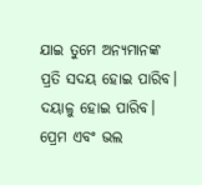ଯାଇ ତୁମେ ଅନ୍ୟମାନଙ୍କ ପ୍ରତି ସଦୟ ହୋଇ ପାରିବ। ଦୟାଳୁ ହୋଇ ପାରିବ। ପ୍ରେମ ଏବଂ ଭଲ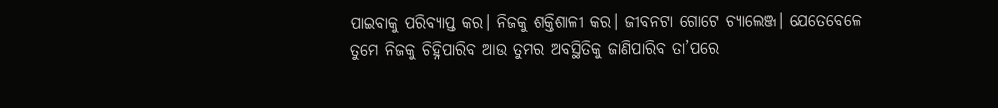ପାଇବାକୁ ପରିବ୍ୟାପ୍ତ କର। ନିଜକୁ ଶକ୍ତିଶାଳୀ କର। ଜୀବନଟା ଗୋଟେ ଚ୍ୟାଲେଞ୍ଜ। ଯେତେବେଳେ ତୁମେ ନିଜକୁ ଚିହ୍ନିପାରିବ ଆଉ ତୁମର ଅବସ୍ଥିତିକୁ ଜାଣିପାରିବ ତା’ପରେ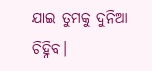ଯାଇ ତୁମକୁ ଦୁନିଆ ଚିହ୍ନିବ।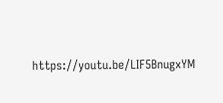https://youtu.be/LIF5BnugxYM